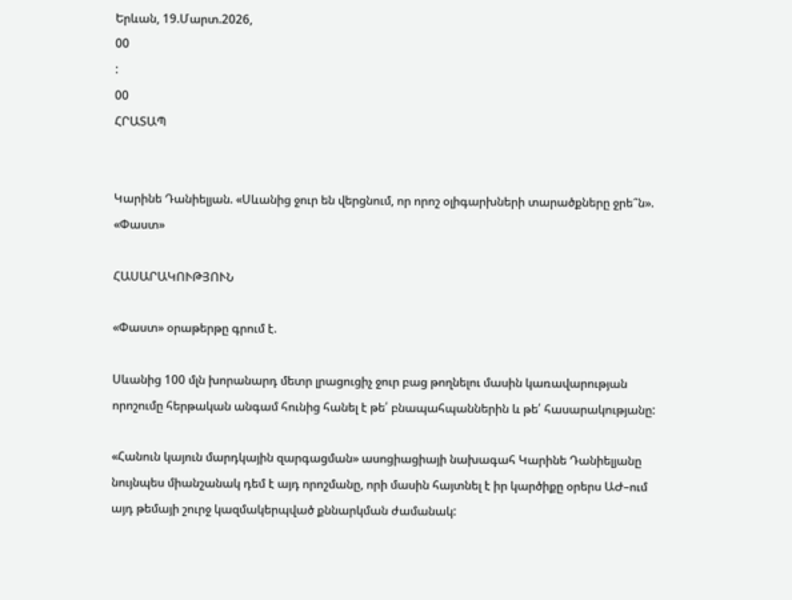Երևան, 19.Մարտ.2026,
00
:
00
ՀՐԱՏԱՊ


Կարինե Դանիելյան. «Սևանից ջուր են վերցնում, որ որոշ օլիգարխների տարածքները ջրե՞ն». «Փաստ»

ՀԱՍԱՐԱԿՈՒԹՅՈՒՆ

«Փաստ» օրաթերթը գրում է.

Սևանից 100 մլն խորանարդ մետր լրացուցիչ ջուր բաց թողնելու մասին կառավարության որոշումը հերթական անգամ հունից հանել է թե՛ բնապահպաններին և թե՛ հասարակությանը:

«Հանուն կայուն մարդկային զարգացման» ասոցիացիայի նախագահ Կարինե Դանիելյանը նույնպես միանշանակ դեմ է այդ որոշմանը, որի մասին հայտնել է իր կարծիքը օրերս ԱԺ–ում այդ թեմայի շուրջ կազմակերպված քննարկման ժամանակ: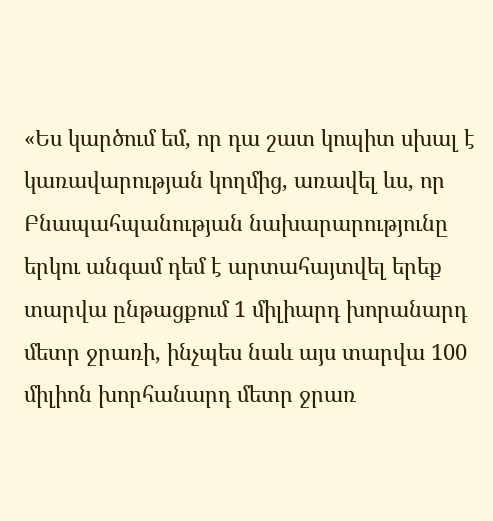«Ես կարծում եմ, որ դա շատ կոպիտ սխալ է կառավարության կողմից, առավել ևս, որ Բնապահպանության նախարարությունը երկու անգամ դեմ է արտահայտվել երեք տարվա ընթացքում 1 միլիարդ խորանարդ մետր ջրառի, ինչպես նաև այս տարվա 100 միլիոն խորհանարդ մետր ջրառ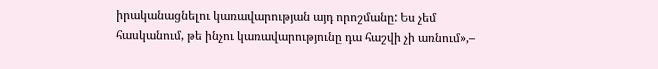իրականացնելու կառավարության այդ որոշմանը: Ես չեմ հասկանում, թե ինչու կառավարությունը դա հաշվի չի առնում»,–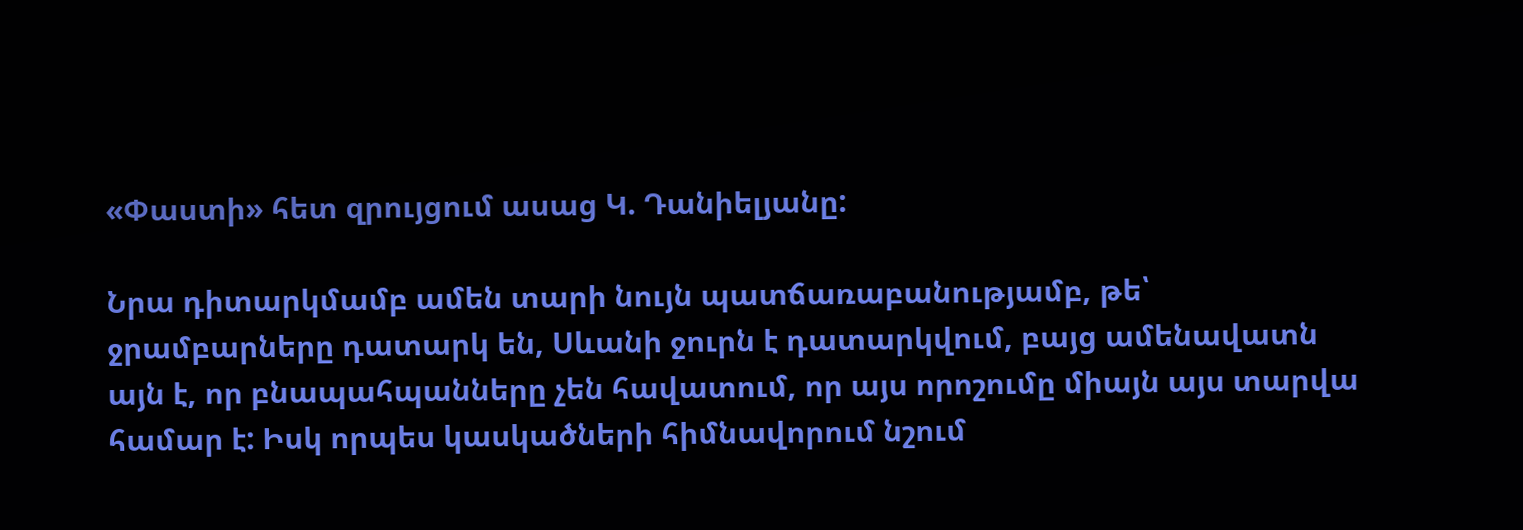«Փաստի» հետ զրույցում ասաց Կ. Դանիելյանը:

Նրա դիտարկմամբ ամեն տարի նույն պատճառաբանությամբ, թե՝ ջրամբարները դատարկ են, Սևանի ջուրն է դատարկվում, բայց ամենավատն այն է, որ բնապահպանները չեն հավատում, որ այս որոշումը միայն այս տարվա համար է: Իսկ որպես կասկածների հիմնավորում նշում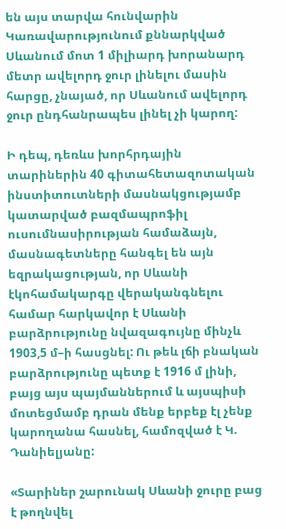են այս տարվա հունվարին Կառավարությունում քննարկված Սևանում մոտ 1 միլիարդ խորանարդ մետր ավելորդ ջուր լինելու մասին հարցը, չնայած, որ Սևանում ավելորդ ջուր ընդհանրապես լինել չի կարող:

Ի դեպ, դեռևս խորհրդային տարիներին 40 գիտահետազոտական ինստիտուտների մասնակցությամբ կատարված բազմապրոֆիլ ուսումնասիրության համաձայն, մասնագետները հանգել են այն եզրակացության, որ Սևանի էկոհամակարգը վերականգնելու համար հարկավոր է Սևանի բարձրությունը նվազագույնը մինչև 1903,5 մ–ի հասցնել: Ու թեև լճի բնական բարձրությունը պետք է 1916 մ լինի, բայց այս պայմաններում և այսպիսի մոտեցմամբ դրան մենք երբեք էլ չենք կարողանա հասնել, համոզված է Կ. Դանիելյանը:

«Տարիներ շարունակ Սևանի ջուրը բաց է թողնվել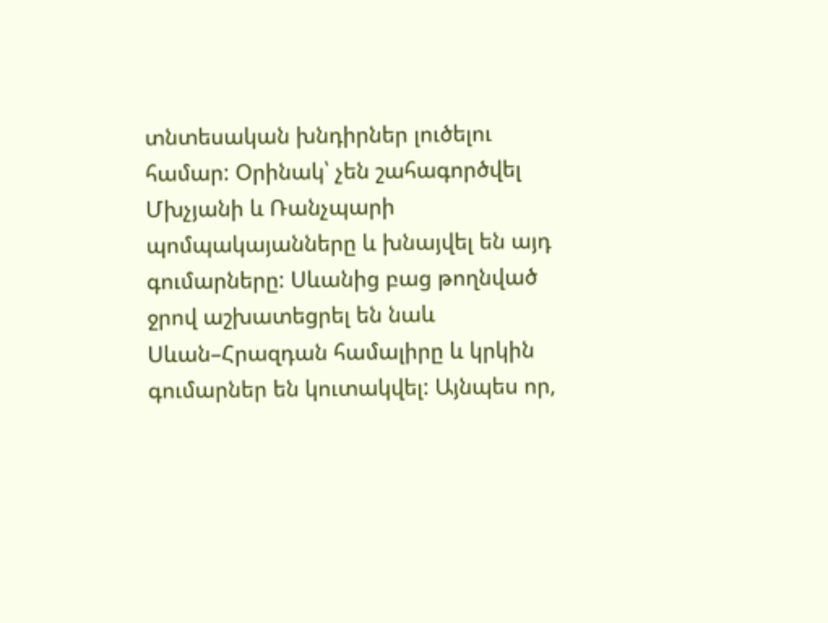տնտեսական խնդիրներ լուծելու համար: Օրինակ՝ չեն շահագործվել Մխչյանի և Ռանչպարի պոմպակայանները և խնայվել են այդ գումարները: Սևանից բաց թողնված ջրով աշխատեցրել են նաև Սևան–Հրազդան համալիրը և կրկին գումարներ են կուտակվել: Այնպես որ,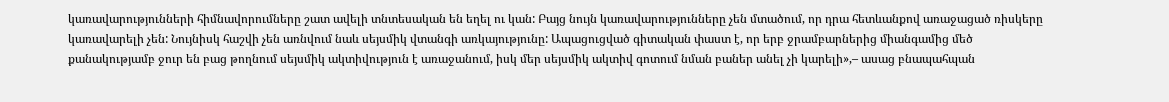կառավարությունների հիմնավորումները շատ ավելի տնտեսական են եղել ու կան: Բայց նույն կառավարությունները չեն մտածում, որ դրա հետևանքով առաջացած ռիսկերը կառավարելի չեն: Նույնիսկ հաշվի չեն առնվում նաև սեյսմիկ վտանգի առկայությունը: Ապացուցված գիտական փաստ է, որ երբ ջրամբարներից միանգամից մեծ քանակությամբ ջուր են բաց թողնում սեյսմիկ ակտիվություն է առաջանում, իսկ մեր սեյսմիկ ակտիվ գոտում նման բաներ անել չի կարելի»,– ասաց բնապահպան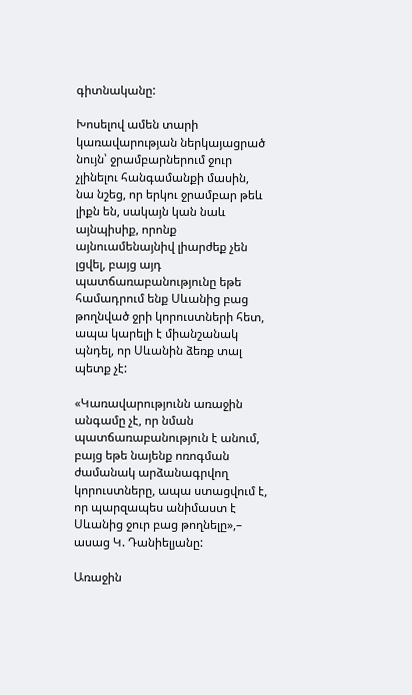գիտնականը:

Խոսելով ամեն տարի կառավարության ներկայացրած նույն՝ ջրամբարներում ջուր չլինելու հանգամանքի մասին, նա նշեց, որ երկու ջրամբար թեև լիքն են, սակայն կան նաև այնպիսիք, որոնք այնուամենայնիվ լիարժեք չեն լցվել, բայց այդ պատճառաբանությունը եթե համադրում ենք Սևանից բաց թողնված ջրի կորուստների հետ, ապա կարելի է միանշանակ պնդել, որ Սևանին ձեռք տալ պետք չէ:

«Կառավարությունն առաջին անգամը չէ, որ նման պատճառաբանություն է անում, բայց եթե նայենք ոռոգման ժամանակ արձանագրվող կորուստները, ապա ստացվում է, որ պարզապես անիմաստ է Սևանից ջուր բաց թողնելը»,– ասաց Կ. Դանիելյանը:

Առաջին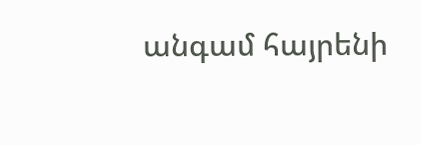անգամ հայրենի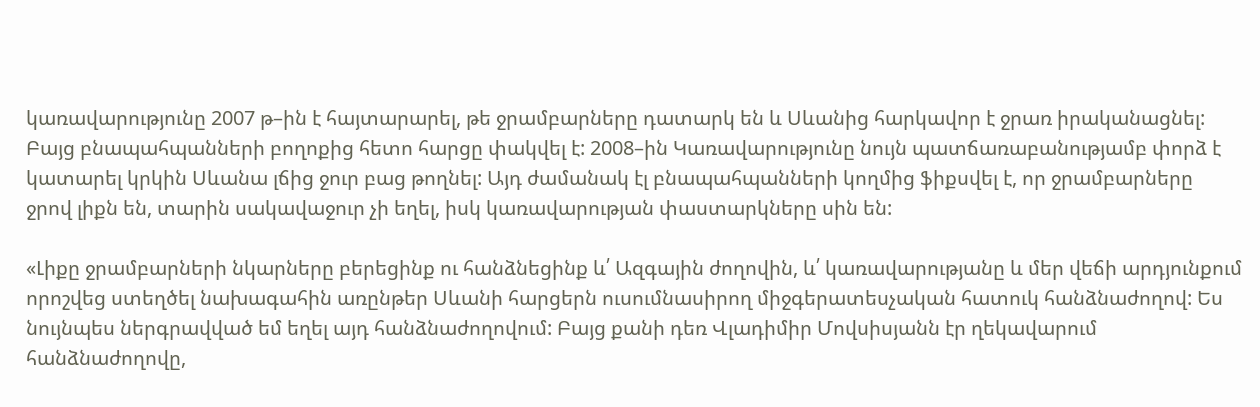կառավարությունը 2007 թ–ին է հայտարարել, թե ջրամբարները դատարկ են և Սևանից հարկավոր է ջրառ իրականացնել: Բայց բնապահպանների բողոքից հետո հարցը փակվել է: 2008–ին Կառավարությունը նույն պատճառաբանությամբ փորձ է կատարել կրկին Սևանա լճից ջուր բաց թողնել: Այդ ժամանակ էլ բնապահպանների կողմից ֆիքսվել է, որ ջրամբարները ջրով լիքն են, տարին սակավաջուր չի եղել, իսկ կառավարության փաստարկները սին են:

«Լիքը ջրամբարների նկարները բերեցինք ու հանձնեցինք և՛ Ազգային ժողովին, և՛ կառավարությանը և մեր վեճի արդյունքում որոշվեց ստեղծել նախագահին առընթեր Սևանի հարցերն ուսումնասիրող միջգերատեսչական հատուկ հանձնաժողով: Ես նույնպես ներգրավված եմ եղել այդ հանձնաժողովում: Բայց քանի դեռ Վլադիմիր Մովսիսյանն էր ղեկավարում հանձնաժողովը,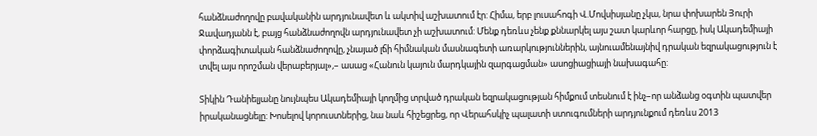հանձնաժողովը բավականին արդյունավետ և ակտիվ աշխատում էր: Հիմա, երբ լուսահոգի Վ.Մովսիսյանը չկա, նրա փոխարեն Յուրի Ջավադյանն է, բայց հանձնաժողովն արդյունավետ չի աշխատում: Մենք դեռևս չենք քննարկել այս շատ կարևոր հարցը, իսկ Ակադեմիայի փորձագիտական հանձնաժողովը, չնայած լճի հիմնական մասնագետի առարկություններին, այնուամենայնիվ դրական եզրակացություն է տվել այս որոշման վերաբերյալ»,– ասաց «Հանուն կայուն մարդկային զարգացման» ասոցիացիայի նախագահը:

Տիկին Դանիելյանը նույնպես Ակադեմիայի կողմից տրված դրական եզրակացության հիմքում տեսնում է ինչ–որ անձանց օգտին պատվեր իրականացնելը: Խոսելով կորուստներից, նա նաև հիշեցրեց, որ Վերահսկիչ պալատի ստուգումների արդյունքում դեռևս 2013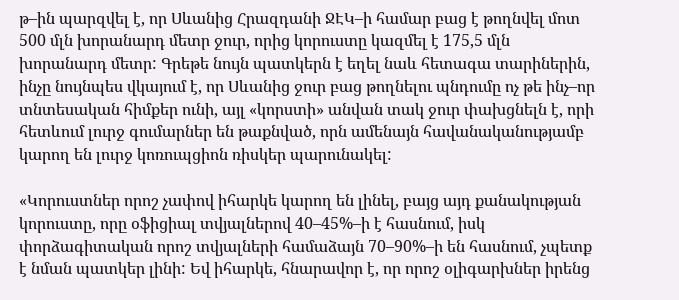թ–ին պարզվել է, որ Սևանից Հրազդանի ՋԷԿ–ի համար բաց է թողնվել մոտ 500 մլն խորանարդ մետր ջուր, որից կորուստը կազմել է 175,5 մլն խորանարդ մետր: Գրեթե նույն պատկերն է եղել նաև հետագա տարիներին, ինչը նույնպես վկայում է, որ Սևանից ջուր բաց թողնելու պնդումը ոչ թե ինչ–որ տնտեսական հիմքեր ունի, այլ «կորստի» անվան տակ ջուր փախցնելն է, որի հետևում լուրջ գումարներ են թաքնված, որն ամենայն հավանականությամբ կարող են լուրջ կոռուպցիոն ռիսկեր պարունակել:

«Կորուստներ որոշ չափով իհարկե կարող են լինել, բայց այդ քանակության կորուստը, որը օֆիցիալ տվյալներով 40–45%–ի է հասնում, իսկ փորձագիտական որոշ տվյալների համաձայն 70–90%–ի են հասնում, չպետք է նման պատկեր լինի: Եվ իհարկե, հնարավոր է, որ որոշ օլիգարխներ իրենց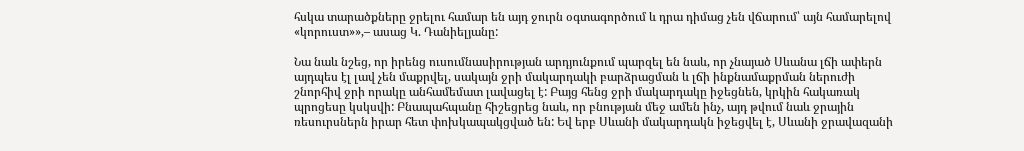հսկա տարածքները ջրելու համար են այդ ջուրն օգտագործում և դրա դիմաց չեն վճարում՝ այն համարելով «կորուստ»»,– ասաց Կ. Դանիելյանը:

Նա նաև նշեց, որ իրենց ուսումնասիրության արդյունքում պարզել են նաև, որ չնայած Սևանա լճի ափերն այդպես էլ լավ չեն մաքրվել, սակայն ջրի մակարդակի բարձրացման և լճի ինքնամաքրման ներուժի շնորհիվ ջրի որակը անհամեմատ լավացել է: Բայց հենց ջրի մակարդակը իջեցնեն, կրկին հակառակ պրոցեսը կսկսվի: Բնապահպանը հիշեցրեց նաև, որ բնության մեջ ամեն ինչ, այդ թվում նաև ջրային ռեսուրսներն իրար հետ փոխկապակցված են: Եվ երբ Սևանի մակարդակն իջեցվել է, Սևանի ջրավազանի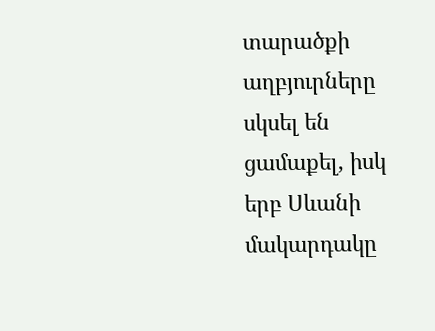տարածքի աղբյուրները սկսել են ցամաքել, իսկ երբ Սևանի մակարդակը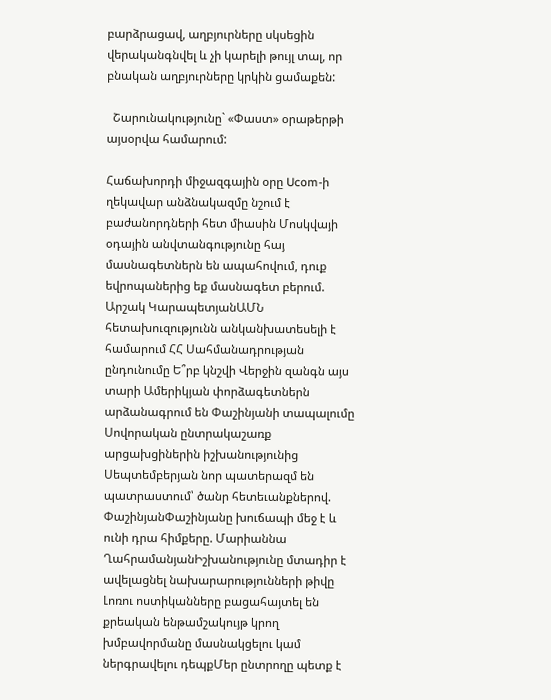բարձրացավ, աղբյուրները սկսեցին վերականգնվել և չի կարելի թույլ տալ, որ բնական աղբյուրները կրկին ցամաքեն:

  Շարունակությունը` «Փաստ» օրաթերթի այսօրվա համարում:

Հաճախորդի միջազգային օրը Ucom-ի ղեկավար անձնակազմը նշում է բաժանորդների հետ միասին Մոսկվայի օդային անվտանգությունը հայ մասնագետներն են ապահովում, դուք եվրոպաներից եք մասնագետ բերում. Արշակ ԿարապետյանԱՄՆ հետախուզությունն անկանխատեսելի է համարում ՀՀ Սահմանադրության ընդունումը Ե՞րբ կնշվի Վերջին զանգն այս տարի Ամերիկյան փորձագետներն արձանագրում են Փաշինյանի տապալումը Սովորական ընտրակաշառք արցախցիներին իշխանությունից Սեպտեմբերյան նոր պատերազմ են պատրաստում՝ ծանր հետեւանքներով. ՓաշինյանՓաշինյանը խուճապի մեջ է և ունի դրա հիմքերը. Մարիաննա ՂահրամանյանԻշխանությունը մտադիր է ավելացնել նախարարությունների թիվը Լոռու ոստիկանները բացահայտել են քրեական ենթամշակույթ կրող խմբավորմանը մասնակցելու կամ ներգրավելու դեպքՄեր ընտրողը պետք է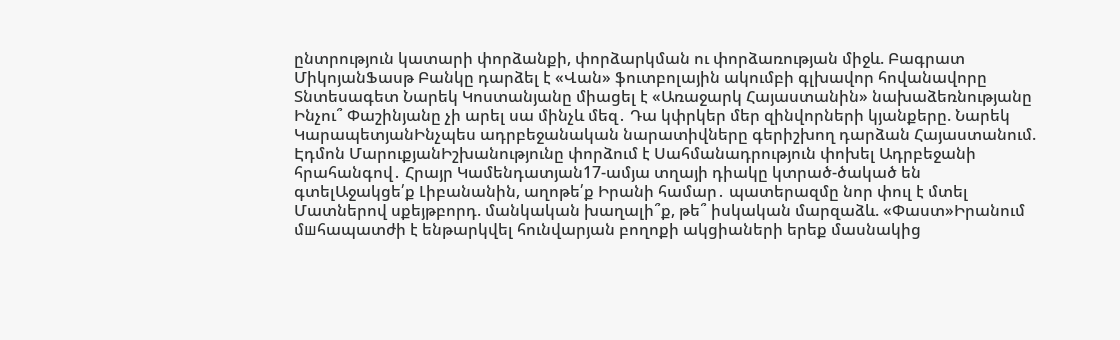ընտրություն կատարի փորձանքի, փորձարկման ու փորձառության միջև. Բագրատ ՄիկոյանՖասթ Բանկը դարձել է «Վան» ֆուտբոլային ակումբի գլխավոր հովանավորը Տնտեսագետ Նարեկ Կոստանյանը միացել է «Առաջարկ Հայաստանին» նախաձեռնությանը Ինչու՞ Փաշինյանը չի արել սա մինչև մեզ․ Դա կփրկեր մեր զինվորների կյանքերը. Նարեկ ԿարապետյանԻնչպես ադրբեջանական նարատիվները գերիշխող դարձան Հայաստանում. Էդմոն ՄարուքյանԻշխանությունը փորձում է Սահմանադրություն փոխել Ադրբեջանի հրահանգով․ Հրայր Կամենդատյան17-ամյա տղայի դիակը կտրած-ծակած են գտելԱջակցե՛ք Լիբանանին, աղոթե՛ք Իրանի համար․ պատերազմը նոր փուլ է մտել Մատներով սքեյթբորդ. մանկական խաղալի՞ք, թե՞ իսկական մարզաձև. «Փաստ»Իրանում մшհապատժի է ենթարկվել հունվարյան բողոքի ակցիաների երեք մասնակից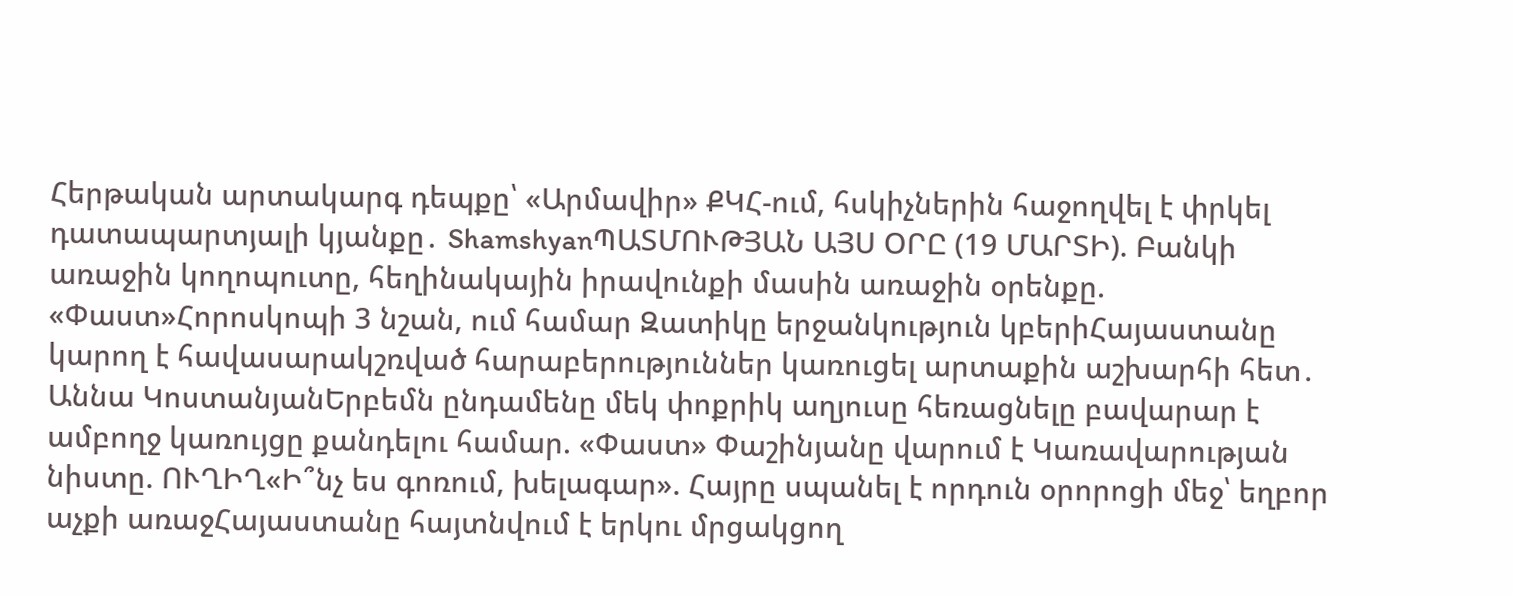Հերթական արտակարգ դեպքը՝ «Արմավիր» ՔԿՀ-ում, հսկիչներին հաջողվել է փրկել դատապարտյալի կյանքը․ ShamshyanՊԱՏՄՈՒԹՅԱՆ ԱՅՍ ՕՐԸ (19 ՄԱՐՏԻ). Բանկի առաջին կողոպուտը, հեղինակային իրավունքի մասին առաջին օրենքը. «Փաստ»Հորոսկոպի 3 նշան, ում համար Զատիկը երջանկություն կբերիՀայաստանը կարող է հավասարակշռված հարաբերություններ կառուցել արտաքին աշխարհի հետ․ Աննա ԿոստանյանԵրբեմն ընդամենը մեկ փոքրիկ աղյուսը հեռացնելը բավարար է ամբողջ կառույցը քանդելու համար. «Փաստ» Փաշինյանը վարում է Կառավարության նիստը. ՈՒՂԻՂ«Ի՞նչ ես գոռում, խելագար». Հայրը սպանել է որդուն օրորոցի մեջ՝ եղբոր աչքի առաջՀայաստանը հայտնվում է երկու մրցակցող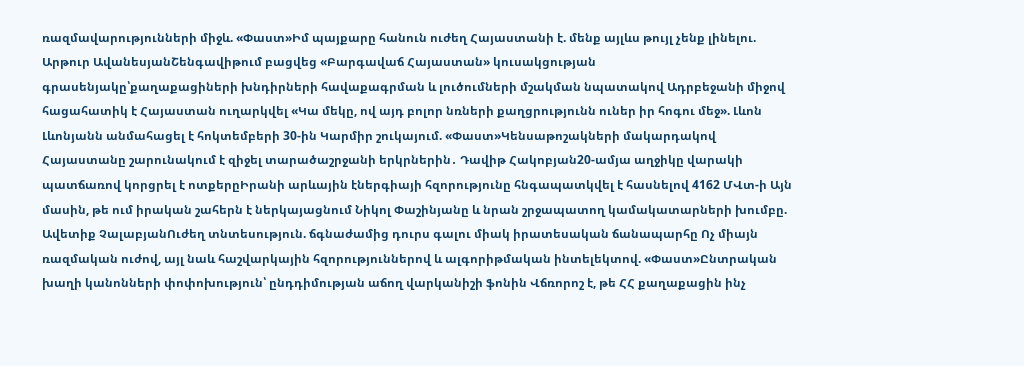ռազմավարությունների միջև. «Փաստ»Իմ պայքարը հանուն ուժեղ Հայաստանի է. մենք այլևս թույլ չենք լինելու. Արթուր ԱվանեսյանՇենգավիթում բացվեց «Բարգավաճ Հայաստան» կուսակցության գրասենյակը՝քաղաքացիների խնդիրների հավաքագրման և լուծումների մշակման նպատակով Ադրբեջանի միջով հացահատիկ է Հայաստան ուղարկվել «Կա մեկը, ով այդ բոլոր նռների քաղցրությունն ուներ իր հոգու մեջ». Լևոն Լևոնյանն անմահացել է հոկտեմբերի 30-ին Կարմիր շուկայում. «Փաստ»Կենսաթոշակների մակարդակով Հայաստանը շարունակում է զիջել տարածաշրջանի երկրներին․ Դավիթ Հակոբյան20-ամյա աղջիկը վարակի պատճառով կորցրել է ոտքերըԻրանի արևային էներգիայի հզորությունը հնգապատկվել է հասնելով 4162 ՄՎտ-ի Այն մասին, թե ում իրական շահերն է ներկայացնում Նիկոլ Փաշինյանը և նրան շրջապատող կամակատարների խումբը. Ավետիք ՉալաբյանՈւժեղ տնտեսություն. ճգնաժամից դուրս գալու միակ իրատեսական ճանապարհը Ոչ միայն ռազմական ուժով, այլ նաև հաշվարկային հզորություններով և ալգորիթմական ինտելեկտով. «Փաստ»Ընտրական խաղի կանոնների փոփոխություն՝ ընդդիմության աճող վարկանիշի ֆոնին Վճռորոշ է, թե ՀՀ քաղաքացին ինչ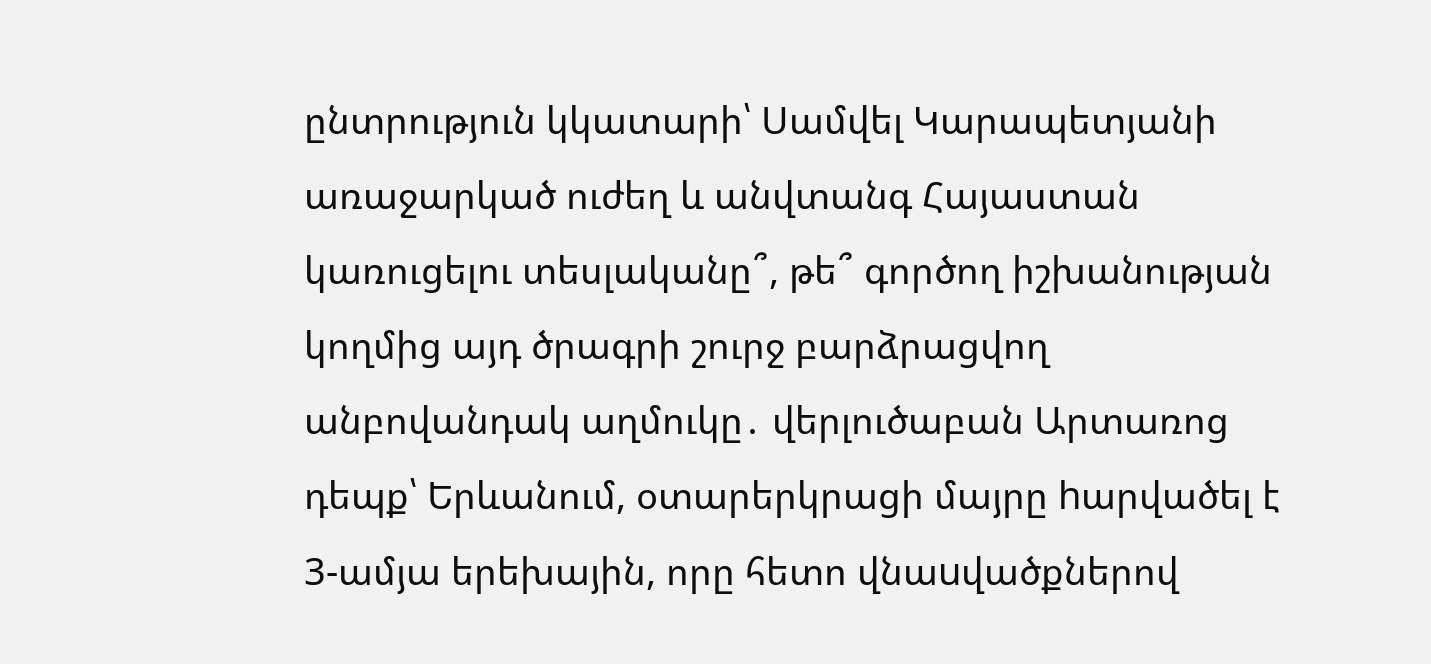ընտրություն կկատարի՝ Սամվել Կարապետյանի առաջարկած ուժեղ և անվտանգ Հայաստան կառուցելու տեսլականը՞, թե՞ գործող իշխանության կողմից այդ ծրագրի շուրջ բարձրացվող անբովանդակ աղմուկը․ վերլուծաբան Արտառոց դեպք՝ Երևանում, օտարերկրացի մայրը hարվածել է 3-ամյա երեխային, որը հետո վնաuվածքներով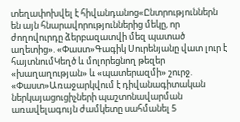տեղափոխվել է հիվանդանոց«Ընտրություններն են այն հնարավորություններից մեկը, որ ժողովուրդը ձերբազատվի մեզ պատած աղետից». «Փաստ»Գագիկ Սուրենյանը վատ լուր է հայտնումԿեղծ և մոլորեցնող թեզեր «խաղաղության» և «պատերազմի» շուրջ. «Փաստ»Առաջարկվում է դիվանագիտական ներկայացուցիչների պաշտոնավարման առավելագույն ժամկետը սահմանել 5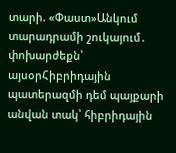տարի. «Փաստ»Անկում տարադրամի շուկայում․ փոխարժեքն՝ այսօրՀիբրիդային պատերազմի դեմ պայքարի անվան տակ՝ հիբրիդային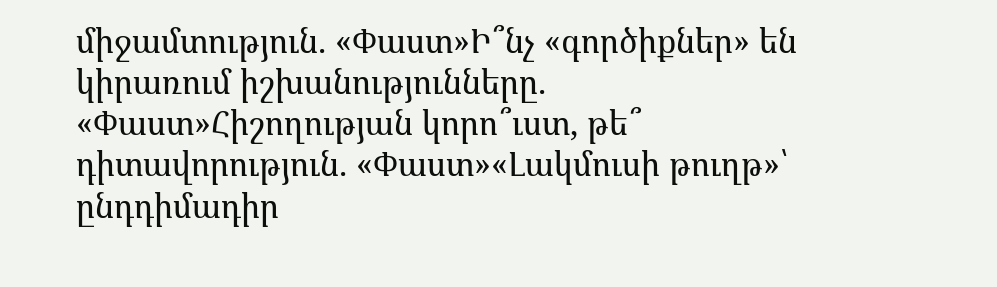միջամտություն. «Փաստ»Ի՞նչ «գործիքներ» են կիրառում իշխանությունները. «Փաստ»Հիշողության կորո՞ւստ, թե՞ դիտավորություն. «Փաստ»«Լակմուսի թուղթ»՝ ընդդիմադիր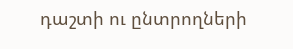դաշտի ու ընտրողների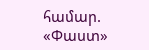համար. «Փաստ»